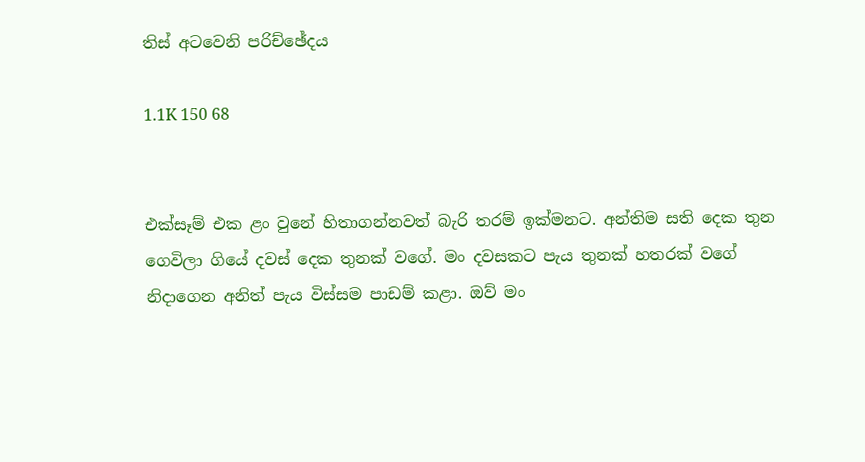තිස් අටවෙනි පරිච්ඡේදය

1.1K 150 68


එක්සෑම් එක ළං වුනේ හිතාගන්නවත් බැරි තරම් ඉක්මනට. අන්තිම සති දෙක තුන ගෙවිලා ගියේ දවස් දෙක තුනක් වගේ. මං දවසකට පැය තුනක් හතරක් වගේ නිදාගෙන අනිත් පැය විස්සම පාඩම් කළා. ඔව් මං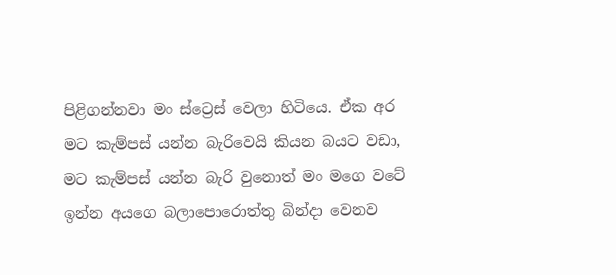පිළිගන්නවා මං ස්ට්‍රෙස් වෙලා හිටියෙ. ඒක අර මට කැම්පස් යන්න බැරිවෙයි කියන බයට වඩා, මට කැම්පස් යන්න බැරි වුනොත් මං මගෙ වටේ ඉන්න අයගෙ බලාපොරොත්තු බින්දා වෙනව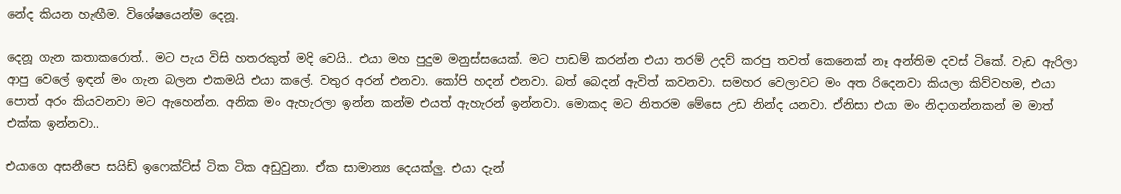නේද කියන හැඟීම. විශේෂයෙන්ම දෙනූ.

දෙනූ ගැන කතාකරොත්.. මට පැය විසි හතරකුත් මදි වෙයි.. එයා මහ පුදුම මනුස්සයෙක්. මට පාඩම් කරන්න එයා තරම් උදව් කරපු තවත් කෙනෙක් නෑ අන්තිම දවස් ටිකේ. වැඩ ඇරිලා ආපු වෙලේ ඉඳන් මං ගැන බලන එකමයි එයා කලේ. වතුර අරන් එනවා. කෝපි හදන් එනවා. බත් බෙදන් ඇවිත් කවනවා. සමහර වෙලාවට මං අත රිදෙනවා කියලා කිව්වහම, එයා පොත් අරං කියවනවා මට ඇහෙන්න. අනික මං ඇහැරලා ඉන්න කන්ම එයත් ඇහැරන් ඉන්නවා. මොකද මට නිතරම මේසෙ උඩ නින්ද යනවා. ඒනිසා එයා මං නිදාගන්නකන් ම මාත් එක්ක ඉන්නවා..

එයාගෙ අසනීපෙ සයිඩ් ඉෆෙක්ට්ස් ටික ටික අඩුවුනා. ඒක සාමාන්‍ය දෙයක්ලු. එයා දැන්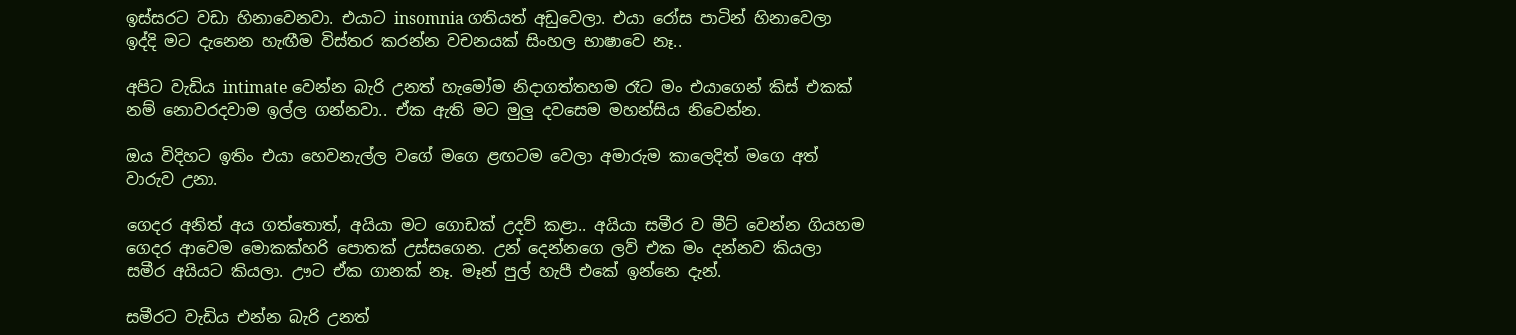ඉස්සරට වඩා හිනාවෙනවා. එයාට insomnia ගතියත් අඩුවෙලා. එයා රෝස පාටින් හිනාවෙලා ඉද්දි මට දැනෙන හැඟීම විස්තර කරන්න වචනයක් සිංහල භාෂාවෙ නෑ..

අපිට වැඩිය intimate වෙන්න බැරි උනත් හැමෝම නිදාගත්තහම රෑට මං එයාගෙන් කිස් එකක් නම් නොවරදවාම ඉල්ල ගන්නවා.. ඒක ඇති මට මුලු දවසෙම මහන්සිය නිවෙන්න.

ඔය විදිහට ඉතිං එයා හෙවනැල්ල වගේ මගෙ ළඟටම වෙලා අමාරුම කාලෙදිත් මගෙ අත් වාරුව උනා.

ගෙදර අනිත් අය ගත්තොත්, අයියා මට ගොඩක් උදව් කළා.. අයියා සමීර ව මීට් වෙන්න ගියහම ගෙදර ආවෙම මොකක්හරි පොතක් උස්සගෙන. උන් දෙන්නගෙ ලව් එක මං දන්නව කියලා සමීර අයියට කියලා. ඌට ඒක ගානක් නෑ. මෑන් පුල් හැපී එකේ ඉන්නෙ දැන්.

සමීරට වැඩිය එන්න බැරි උනත්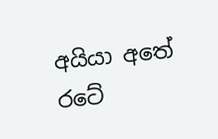අයියා අතේ රටේ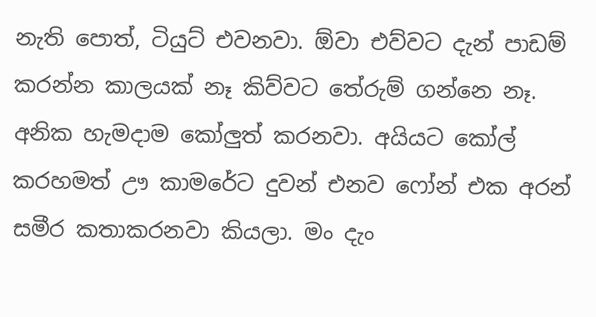නැති පොත්, ටියුට් එවනවා. ඕවා එව්වට දැන් පාඩම් කරන්න කාලයක් නෑ කිව්වට තේරුම් ගන්නෙ නෑ. අනික හැමදාම කෝලුත් කරනවා. අයියට කෝල් කරහමත් ඌ කාමරේට දුවන් එනව ෆෝන් එක අරන් සමීර කතාකරනවා කියලා. මං දැං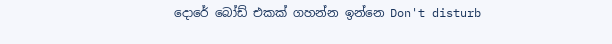දොරේ බෝඩ් එකක් ගහන්න ඉන්නෙ Don't disturb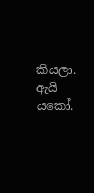කියලා. ඇයි යකෝ.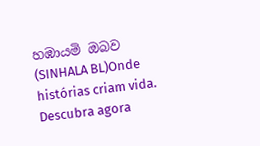හඹායමි ඔබව (SINHALA BL)Onde histórias criam vida. Descubra agora